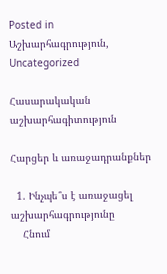Posted in Աշխարհագրություն, Uncategorized

Հասարակական աշխարհագիտություն

Հարցեր և առաջադրանքներ

  1. Ինչպե՞ս է առաջացել աշխարհագրությունը
    Հնում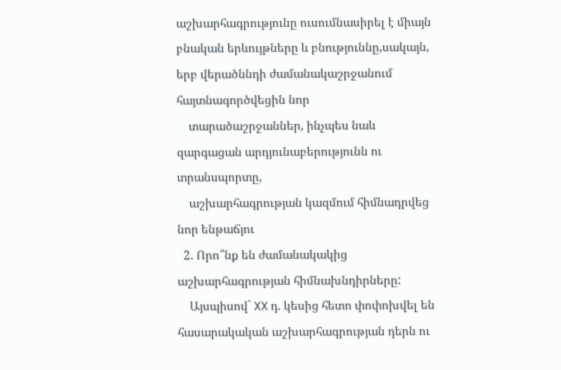աշխարհագրությունը ուսումնասիրել է միայն բնական երևույթները և բնություննը,սակայն, երբ վերածննդի ժամանակաշրջանում հայտնագործվեցին նոր
    տարածաշրջաններ, ինչպես նաև զարգացան արդյունաբերությունն ու տրանսպորտը,
    աշխարհագրության կազմում հիմնադրվեց նոր ենթաճյու
  2. Որո՞նք են ժամանակակից աշխարհագրության հիմնախնդիրները:
    Այսպիսով` XX դ. կեսից հետո փոփոխվել են հասարակական աշխարհագրության դերն ու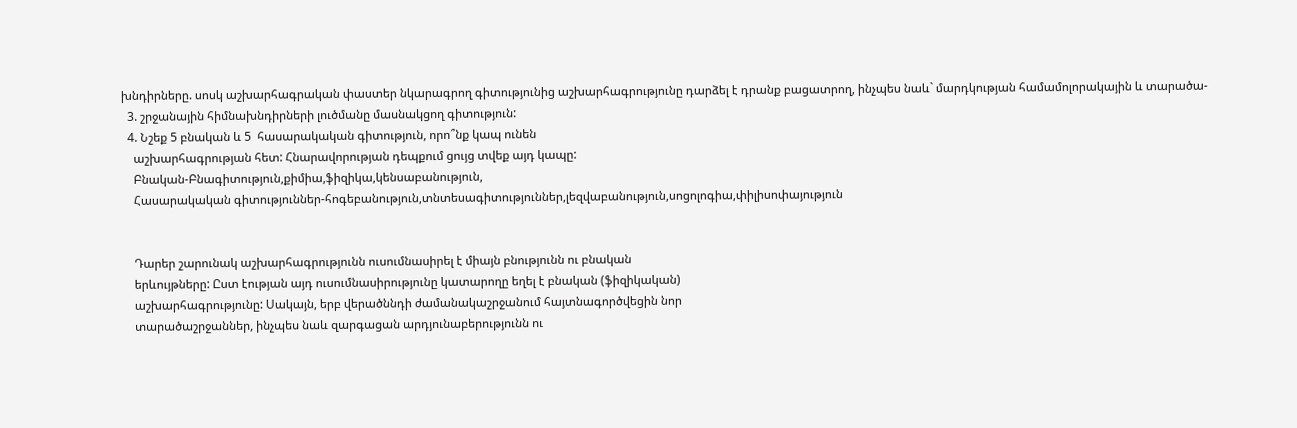խնդիրները. սոսկ աշխարհագրական փաստեր նկարագրող գիտությունից աշխարհագրությունը դարձել է դրանք բացատրող, ինչպես նաև` մարդկության համամոլորակային և տարածա-
  3. շրջանային հիմնախնդիրների լուծմանը մասնակցող գիտություն:
  4. Նշեք 5 բնական և 5  հասարակական գիտություն, որո՞նք կապ ունեն
    աշխարհագրության հետ: Հնարավորության դեպքում ցույց տվեք այդ կապը:
    Բնական-Բնագիտություն,քիմիա,ֆիզիկա,կենսաբանություն,
    Հասարակական գիտություններ-հոգեբանություն,տնտեսագիտություններ,լեզվաբանություն,սոցոլոգիա,փիլիսոփայություն


    Դարեր շարունակ աշխարհագրությունն ուսումնասիրել է միայն բնությունն ու բնական
    երևույթները: Ըստ էության այդ ուսումնասիրությունը կատարողը եղել է բնական (ֆիզիկական)
    աշխարհագրությունը: Սակայն, երբ վերածննդի ժամանակաշրջանում հայտնագործվեցին նոր
    տարածաշրջաններ, ինչպես նաև զարգացան արդյունաբերությունն ու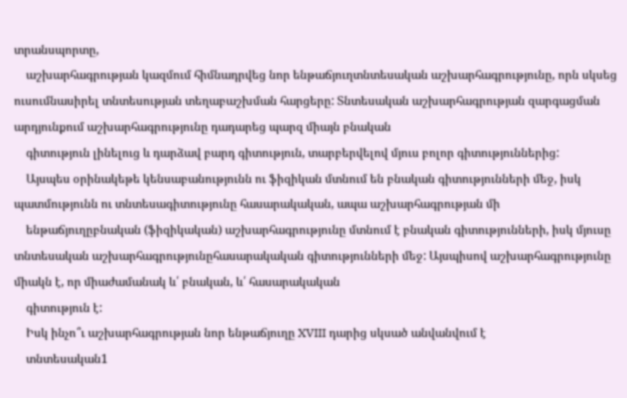տրանսպորտը,
    աշխարհագրության կազմում հիմնադրվեց նոր ենթաճյուղտնտեսական աշխարհագրությունը, որն սկսեց ուսումնասիրել տնտեսության տեղաբաշխման հարցերը: Տնտեսական աշխարհագրության զարգացման արդյունքում աշխարհագրությունը դադարեց պարզ միայն բնական
    գիտություն լինելուց և դարձավ բարդ գիտություն, տարբերվելով մյուս բոլոր գիտություններից:
    Այսպես օրինակեթե կենսաբանությունն ու ֆիզիկան մտնում են բնական գիտությունների մեջ, իսկ պատմությունն ու տնտեսագիտությունը հասարակական, ապա աշխարհագրության մի
    ենթաճյուղըբնական (ֆիզիկական) աշխարհագրությունը մտնում է բնական գիտությունների, իսկ մյուսը տնտեսական աշխարհագրությունըհասարակական գիտությունների մեջ: Այսպիսով աշխարհագրությունը միակն է, որ միաժամանակ և՛ բնական, և՛ հասարակական
    գիտություն է:
    Իսկ ինչո՞ւ աշխարհագրության նոր ենթաճյուղը XVIII դարից սկսած անվանվում է
    տնտեսական1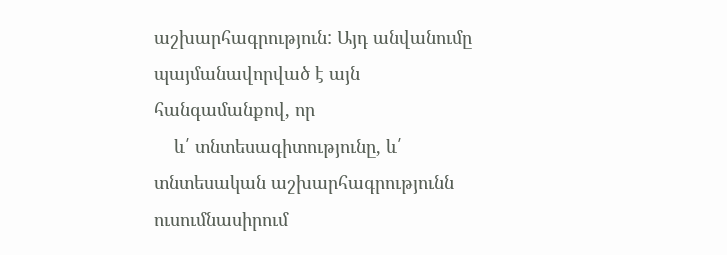աշխարհագրություն: Այդ անվանումը պայմանավորված է այն հանգամանքով, որ
    և՛ տնտեսագիտությունը, և՛ տնտեսական աշխարհագրությունն ուսումնասիրում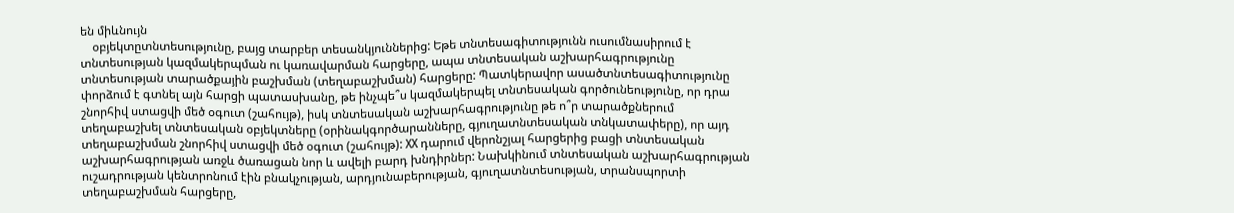են միևնույն
    օբյեկտըտնտեսությունը, բայց տարբեր տեսանկյուններից: Եթե տնտեսագիտությունն ուսումնասիրում է տնտեսության կազմակերպման ու կառավարման հարցերը, ապա տնտեսական աշխարհագրությունը տնտեսության տարածքային բաշխման (տեղաբաշխման) հարցերը: Պատկերավոր ասածտնտեսագիտությունը փորձում է գտնել այն հարցի պատասխանը, թե ինչպե՞ս կազմակերպել տնտեսական գործունեությունը, որ դրա շնորհիվ ստացվի մեծ օգուտ (շահույթ), իսկ տնտեսական աշխարհագրությունը թե ո՞ր տարածքներում տեղաբաշխել տնտեսական օբյեկտները (օրինակգործարանները, գյուղատնտեսական տնկատափերը), որ այդ տեղաբաշխման շնորհիվ ստացվի մեծ օգուտ (շահույթ): XX դարում վերոնշյալ հարցերից բացի տնտեսական աշխարհագրության առջև ծառացան նոր և ավելի բարդ խնդիրներ: Նախկինում տնտեսական աշխարհագրության ուշադրության կենտրոնում էին բնակչության, արդյունաբերության, գյուղատնտեսության, տրանսպորտի տեղաբաշխման հարցերը,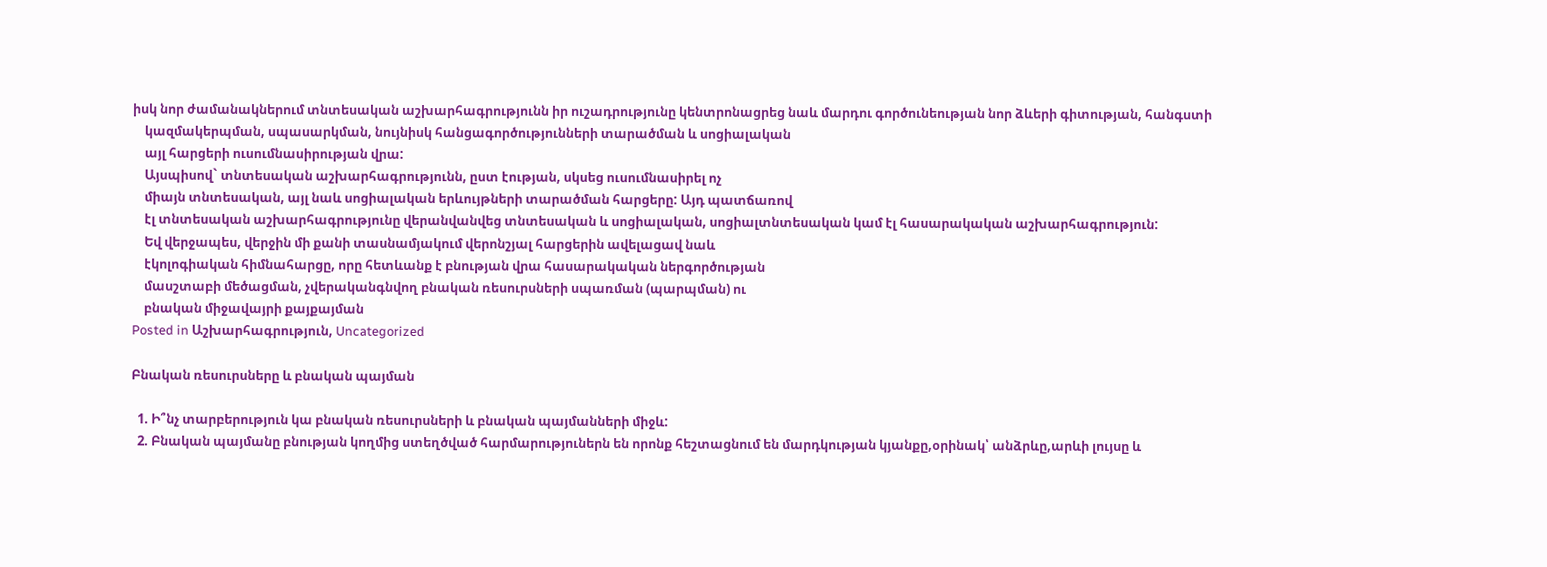իսկ նոր ժամանակներում տնտեսական աշխարհագրությունն իր ուշադրությունը կենտրոնացրեց նաև մարդու գործունեության նոր ձևերի գիտության, հանգստի
    կազմակերպման, սպասարկման, նույնիսկ հանցագործությունների տարածման և սոցիալական
    այլ հարցերի ուսումնասիրության վրա:
    Այսպիսով` տնտեսական աշխարհագրությունն, ըստ էության, սկսեց ուսումնասիրել ոչ
    միայն տնտեսական, այլ նաև սոցիալական երևույթների տարածման հարցերը: Այդ պատճառով
    էլ տնտեսական աշխարհագրությունը վերանվանվեց տնտեսական և սոցիալական, սոցիալտնտեսական կամ էլ հասարակական աշխարհագրություն:
    Եվ վերջապես, վերջին մի քանի տասնամյակում վերոնշյալ հարցերին ավելացավ նաև
    էկոլոգիական հիմնահարցը, որը հետևանք է բնության վրա հասարակական ներգործության
    մասշտաբի մեծացման, չվերականգնվող բնական ռեսուրսների սպառման (պարպման) ու
    բնական միջավայրի քայքայման
Posted in Աշխարհագրություն, Uncategorized

Բնական ռեսուրսները և բնական պայման

  1. Ի՞նչ տարբերություն կա բնական ռեսուրսների և բնական պայմանների միջև:
  2. Բնական պայմանը բնության կողմից ստեղծված հարմարություներն են որոնք հեշտացնում են մարդկության կյանքը,օրինակ՝ անձրևը,արևի լույսը և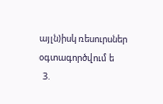այլն)իսկ ռեսուրսներ օգտագործվում ե
  3.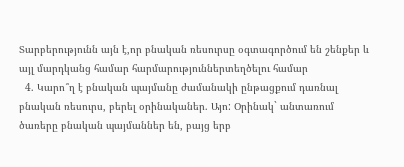Տարբերությունն այն է,որ բնական ռեսուրսը օգտագործում են շենքեր և այլ մարդկանց համար հարմարություններտեղծելու համար
  4. Կարո՞ղ է բնական պայմանը ժամանակի ընթացքում դառնալ բնական ռեսուրս, բերել օրինականեր. Այո: Օրինակ` անտառում ծառերը բնական պայմաններ են, բայց երբ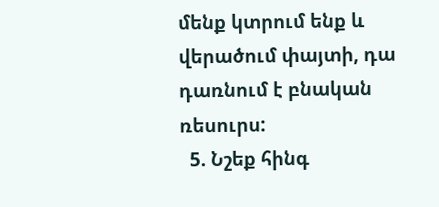մենք կտրում ենք և վերածում փայտի, դա դառնում է բնական ռեսուրս:
  5. Նշեք հինգ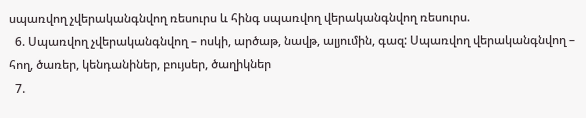սպառվող չվերականգնվող ռեսուրս և հինգ սպառվող վերականգնվող ռեսուրս.
  6. Սպառվող չվերականգնվող – ոսկի, արծաթ, նավթ, ալյումին, գազ: Սպառվող վերականգնվող – հող, ծառեր, կենդանիներ, բույսեր, ծաղիկներ
  7.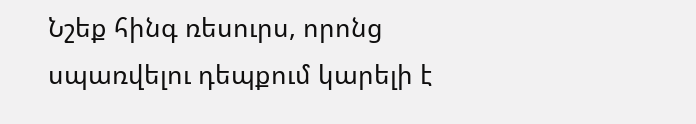Նշեք հինգ ռեսուրս, որոնց սպառվելու դեպքում կարելի է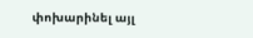փոխարինել այլ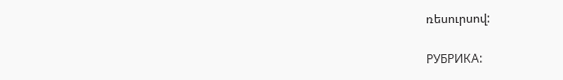ռեսուրսով:

РУБРИКА: